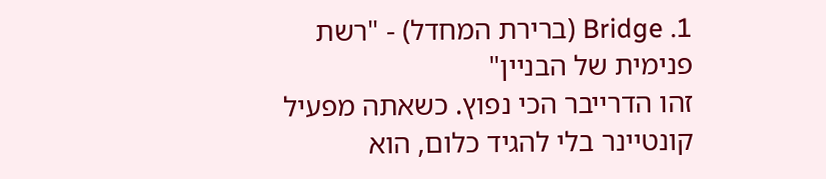1. Bridge (ברירת המחדל) - "רשת פנימית של הבניין"
זהו הדרייבר הכי נפוץ. כשאתה מפעיל קונטיינר בלי להגיד כלום, הוא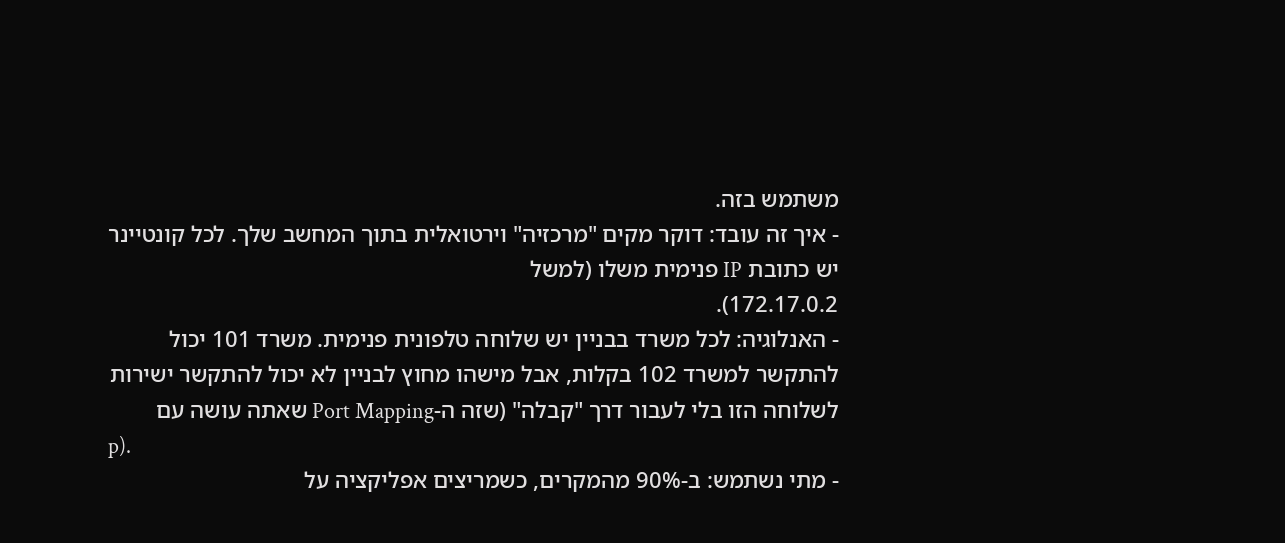משתמש בזה.
- איך זה עובד: דוקר מקים "מרכזיה" וירטואלית בתוך המחשב שלך. לכל קונטיינר יש כתובת IP פנימית משלו (למשל
172.17.0.2).
- האנלוגיה: לכל משרד בבניין יש שלוחה טלפונית פנימית. משרד 101 יכול להתקשר למשרד 102 בקלות, אבל מישהו מחוץ לבניין לא יכול להתקשר ישירות לשלוחה הזו בלי לעבור דרך "קבלה" (שזה ה-Port Mapping שאתה עושה עם
p).
- מתי נשתמש: ב-90% מהמקרים, כשמריצים אפליקציה על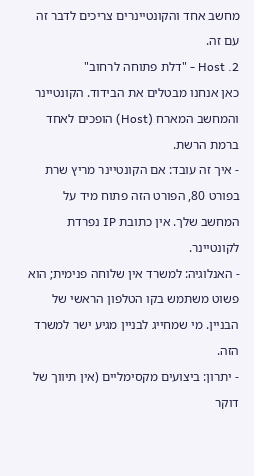מחשב אחד והקונטיינרים צריכים לדבר זה עם זה.
2. Host - "דלת פתוחה לרחוב"
כאן אנחנו מבטלים את הבידוד. הקונטיינר והמחשב המארח (Host) הופכים לאחד ברמת הרשת.
- איך זה עובד: אם הקונטיינר מריץ שרת בפורט 80, הפורט הזה פתוח מיד על המחשב שלך. אין כתובת IP נפרדת לקונטיינר.
- האנלוגיה: למשרד אין שלוחה פנימית; הוא פשוט משתמש בקו הטלפון הראשי של הבניין. מי שמחייג לבניין מגיע ישר למשרד הזה.
- יתרון: ביצועים מקסימליים (אין תיווך של דוקר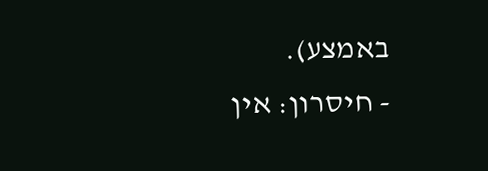באמצע).
- חיסרון: אין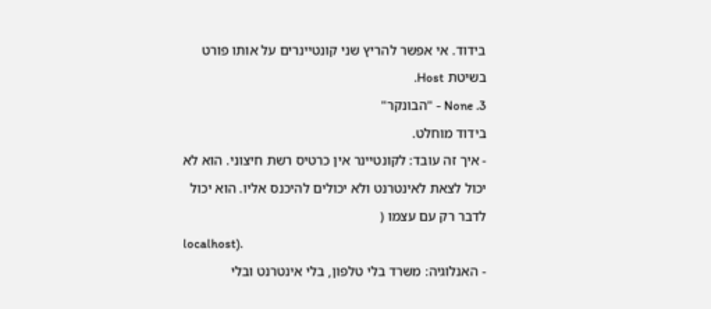בידוד. אי אפשר להריץ שני קונטיינרים על אותו פורט בשיטת Host.
3. None - "הבונקר"
בידוד מוחלט.
- איך זה עובד: לקונטיינר אין כרטיס רשת חיצוני. הוא לא יכול לצאת לאינטרנט ולא יכולים להיכנס אליו. הוא יכול לדבר רק עם עצמו (
localhost).
- האנלוגיה: משרד בלי טלפון, בלי אינטרנט ובלי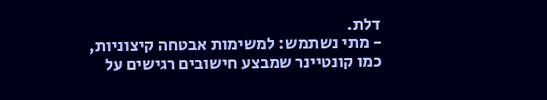דלת.
- מתי נשתמש: למשימות אבטחה קיצוניות, כמו קונטיינר שמבצע חישובים רגישים על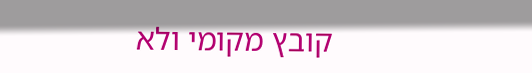קובץ מקומי ולא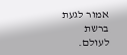אמור לגעת ברשת לעולם.